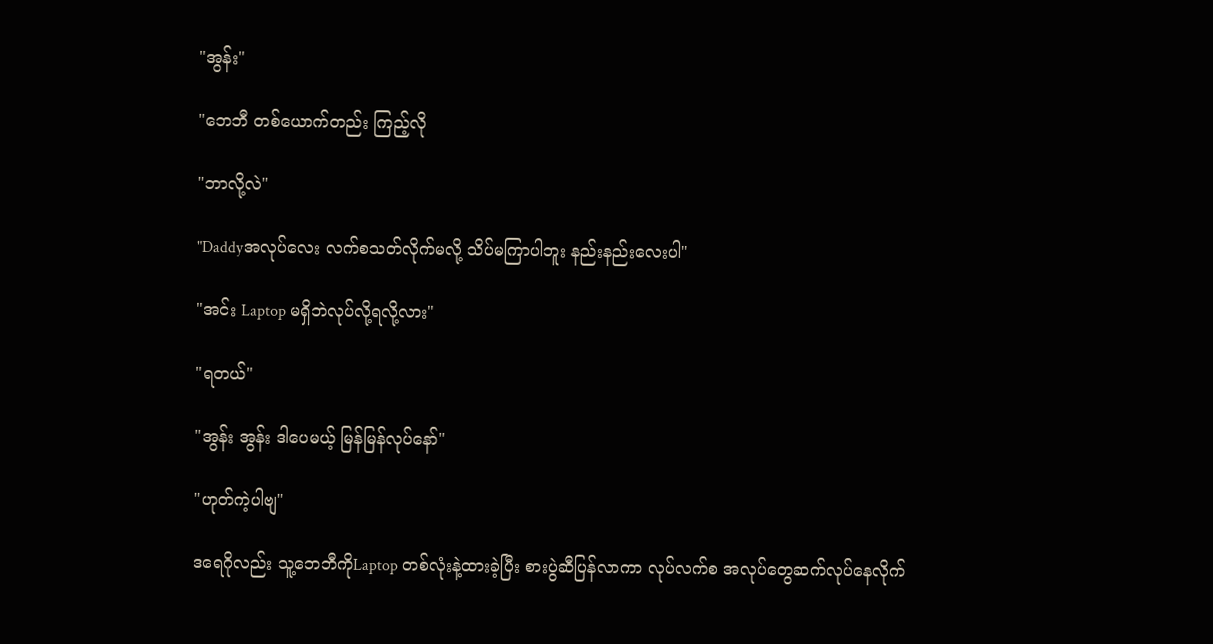"အွန်း"

"ဘေဘီ တစ်ယောက်တည်း ကြည့်လို

"ဘာလို့လဲ"

"Daddyအလုပ်လေး လက်စသတ်လိုက်မလို့ သိပ်မကြာပါဘူး နည်းနည်းလေးပါ"

"အင်း Laptop မရှိဘဲလုပ်လို့ရလို့လား"

"ရတယ်"

"အွန်း အွန်း ဒါပေမယ့် မြန်မြန်လုပ်နော်"

"ဟုတ်ကဲ့ပါဗျ"

ဒရေဂိုလည်း သူ့ဘေဘီကိုLaptop တစ်လုံးနဲ့ထားခဲ့ပြီး စားပွဲဆီပြန်လာကာ လုပ်လက်စ အလုပ်တွေဆက်လုပ်နေလိုက်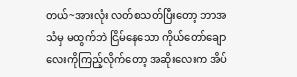တယ်~အားလုံး လတ်စသတ်ပြီးတော့ ဘာအသံမှ မထွက်ဘဲ ငြိမ်နေသော ကိုယ်တော်ချောလေးကိုကြည့်လိုက်တော့ အဆိုးလေးက အိပ်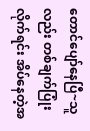တောင်ပျော်နေပြီ~သူလည်း တစ်ချက်ပြုံးလိုက်ရင်း အိပ်နေတဲ့အ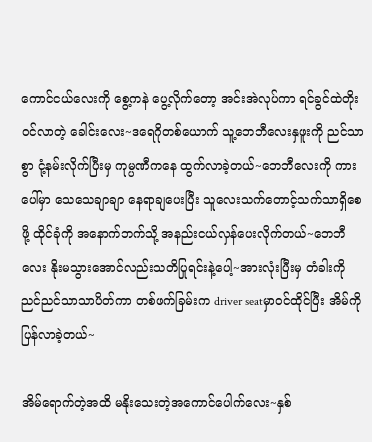ကောင်ငယ်လေးကို စွေ့ကနဲ ပွေ့လိုက်တော့ အင်းအဲလုပ်ကာ ရင်ခွင်ထဲတိုးဝင်လာတဲ့ ခေါင်းလေး~ဒရေဂိုတစ်ယောက် သူ့ဘေဘီလေးနှဖူးကို ညင်သာစွာ ငုံ့နမ်းလိုက်ပြီးမှ ကုမ္ပဏီကနေ ထွက်လာခဲ့တယ်~ဘေဘီလေးကို ကားပေါ်မှာ သေသေချာချာ နေရာချပေးပြီး သူလေးသက်တောင့်သက်သာရှိစေဖို့ ထိုင်ခုံကို အနောက်ဘက်သို့ အနည်းငယ်လှန်ပေးလိုက်တယ်~ဘေဘီလေး နိုးမသွားအောင်လည်းသတိပြုရင်းနဲ့ပေါ့~အားလုံးပြီးမှ တံခါးကို ညင်ညင်သာသာပိတ်ကာ တစ်ဖက်ခြမ်းက driver seatမှာဝင်ထိုင်ပြီး အိမ်ကိုပြန်လာခဲ့တယ်~

အိမ်ရောက်တဲ့အထိ မနိုးသေးတဲ့အကောင်ပေါက်လေး~နှစ်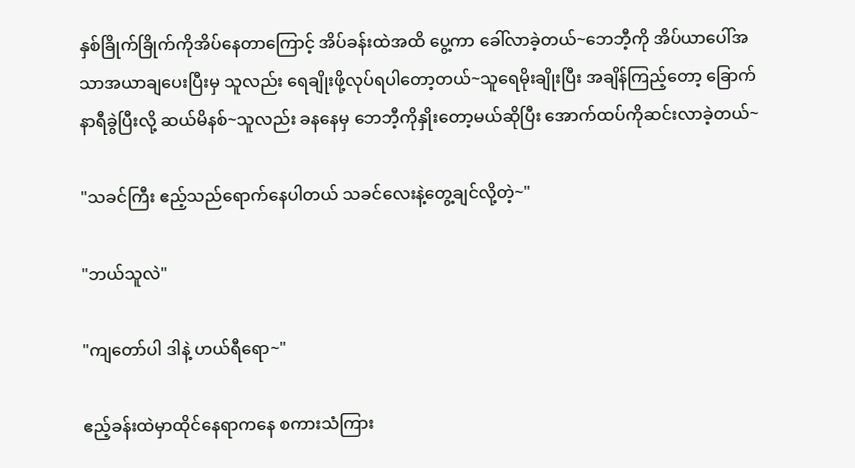နှစ်ခြိုက်ခြိုက်ကိုအိပ်နေတာကြောင့် အိပ်ခန်းထဲအထိ ပွေ့ကာ ခေါ်လာခဲ့တယ်~ဘေဘီ့ကို အိပ်ယာပေါ်အသာအယာချပေးပြီးမှ သူလည်း ရေချိုးဖို့လုပ်ရပါတော့တယ်~သူရေမိုးချိုးပြီး အချိန်ကြည့်တော့ ခြောက်နာရီခွဲပြီးလို့ ဆယ်မိနစ်~သူလည်း ခနနေမှ ဘေဘီ့ကိုနှိုးတော့မယ်ဆိုပြီး အောက်ထပ်ကိုဆင်းလာခဲ့တယ်~

"သခင်ကြီး ဧည့်သည်ရောက်နေပါတယ် သခင်လေးနဲ့တွေ့ချင်လို့တဲ့~"

"ဘယ်သူလဲ"

"ကျတော်ပါ ဒါနဲ့ ဟယ်ရီရော~"

ဧည့်ခန်းထဲမှာထိုင်နေရာကနေ စကားသံကြား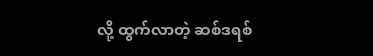လို့ ထွက်လာတဲ့ ဆစ်ဒရစ်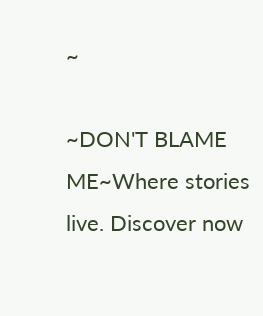~

~DON'T BLAME ME~Where stories live. Discover now